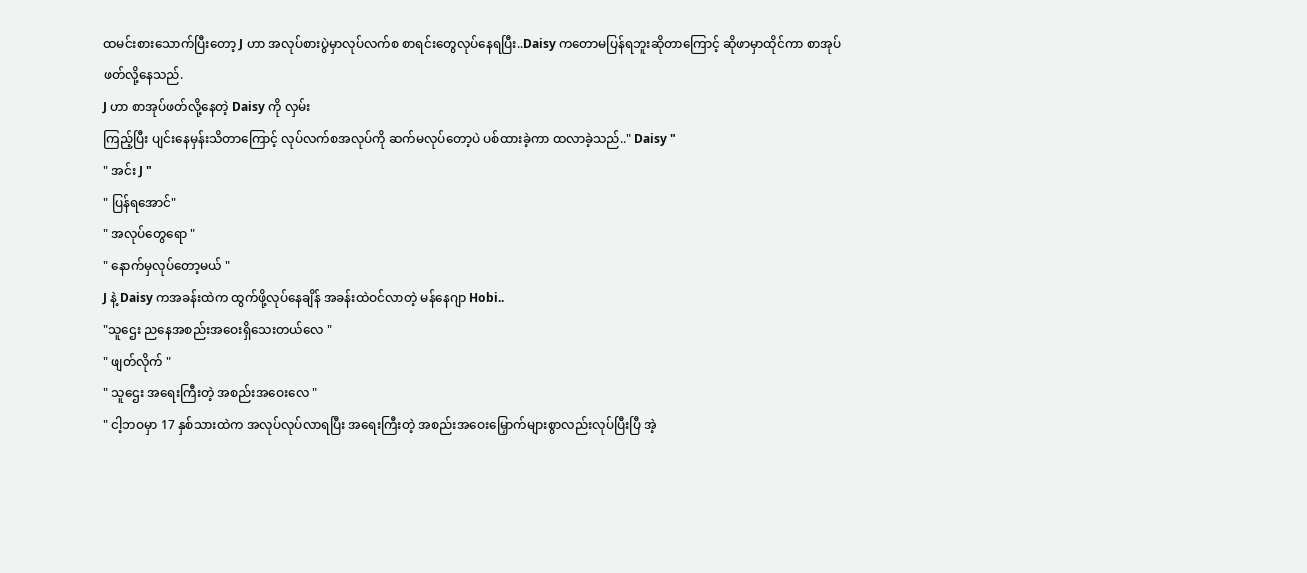ထမင်းစားသောက်ပြီးတော့ J ဟာ အလုပ်စားပွဲမှာလုပ်လက်စ စာရင်းတွေလုပ်နေရပြီး..Daisy ကတောမပြန်ရဘူးဆိုတာကြောင့် ဆိုဖာမှာထိုင်ကာ စာအုပ်ဖတ်လို့နေသည်.
J ဟာ စာအုပ်ဖတ်လို့နေတဲ့ Daisy ကို လှမ်း
ကြည့်ပြီး ပျင်းနေမှန်းသိတာကြောင့် လုပ်လက်စအလုပ်ကို ဆက်မလုပ်တော့ပဲ ပစ်ထားခဲ့ကာ ထလာခဲ့သည်.." Daisy "
" အင်း J "
" ပြန်ရအောင်"
" အလုပ်တွေရော "
" နောက်မှလုပ်တော့မယ် "
J နဲ့ Daisy ကအခန်းထဲက ထွက်ဖို့လုပ်နေချိန် အခန်းထဲဝင်လာတဲ့ မန်နေဂျာ Hobi..
"သူဌေး ညနေအစည်းအဝေးရှိသေးတယ်လေ "
" ဖျတ်လိုက် "
" သူဌေး အရေးကြီးတဲ့ အစည်းအဝေးလေ "
" ငါ့ဘဝမှာ 17 နှစ်သားထဲက အလုပ်လုပ်လာရပြီး အရေးကြီးတဲ့ အစည်းအဝေးမြှောက်များစွာလည်းလုပ်ပြီးပြီ အဲ့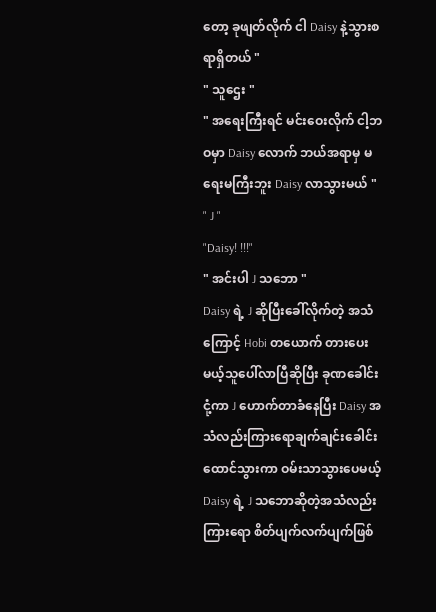တော့ ခုဖျတ်လိုက် ငါ Daisy နဲ့သွားစရာရှိတယ် "
" သူဌေး "
" အရေးကြီးရင် မင်းဝေးလိုက် ငါ့ဘဝမှာ Daisy လောက် ဘယ်အရာမှ မရေးမကြီးဘူး Daisy လာသွားမယ် "
" J "
"Daisy! !!!"
" အင်းပါ J သဘော "
Daisy ရဲ့ J ဆိုပြီးခေါ်လိုက်တဲ့ အသံကြောင့် Hobi တယောက် တားပေးမယ့်သူပေါ်လာပြီဆိုပြီး ခုဏခေါင်းငုံ့ကာ J ဟောက်တာခံနေပြီး Daisy အသံလည်းကြားရောချက်ချင်းခေါင်းထောင်သွားကာ ဝမ်းသာသွားပေမယ့် Daisy ရဲ့ J သဘောဆိုတဲ့အသံလည်းကြားရော စိတ်ပျက်လက်ပျက်ဖြစ်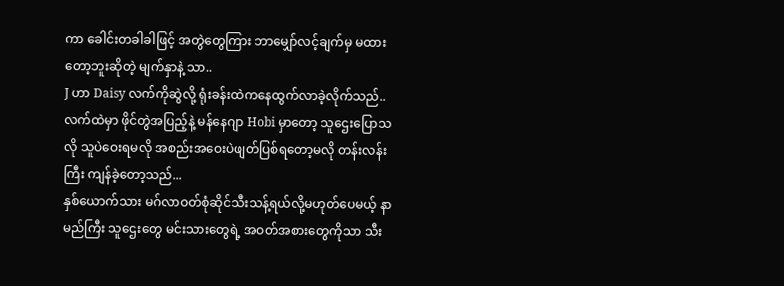ကာ ခေါင်းတခါခါဖြင့် အတွဲတွေကြား ဘာမျှော်လင့်ချက်မှ မထားတော့ဘူးဆိုတဲ့ မျက်နှာနဲ့ သာ..
J ဟာ Daisy လက်ကိုဆွဲလို့ ရုံးခန်းထဲကနေထွက်လာခဲ့လိုက်သည်..လက်ထဲမှာ ဖိုင်တွဲအပြည့်နဲ့ မန်နေဂျာ Hobi မှာတော့ သူဌေးပြောသလို သူပဲဝေးရမလို အစည်းအဝေးပဲဖျတ်ပြစ်ရတော့မလို တန်းလန်းကြီး ကျန်ခဲ့တော့သည်...
နှစ်ယောက်သား မဂ်လာဝတ်စုံဆိုင်သီးသန့်ရယ်လို့မဟုတ်ပေမယ့် နာမည်ကြီး သူဌေးတွေ မင်းသားတွေရဲ့ အဝတ်အစားတွေကိုသာ သီး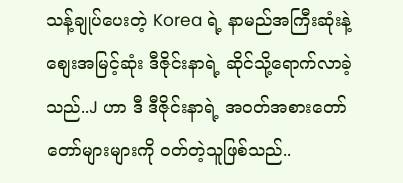သန့်ချုပ်ပေးတဲ့ Korea ရဲ့ နာမည်အကြီးဆုံးနဲ့ စျေးအမြင့်ဆုံး ဒီဇိုင်းနာရဲ့ ဆိုင်သို့ရောက်လာခဲ့သည်..J ဟာ ဒီ ဒီဇိုင်းနာရဲ့ အဝတ်အစားတော်တော်များများကို ဝတ်တဲ့သူဖြစ်သည်..